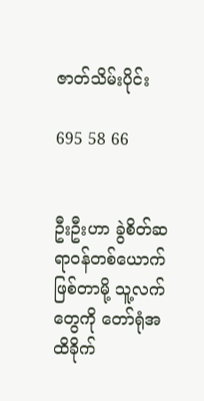ဇာတ်သိမ်းပိုင်း

695 58 66


ဦးဦးဟာ ခွဲစိတ်ဆရာဝန်တစ်ယောက်ဖြစ်တာမို့ သူ့လက်တွေကို တော်ရုံအထိခိုက်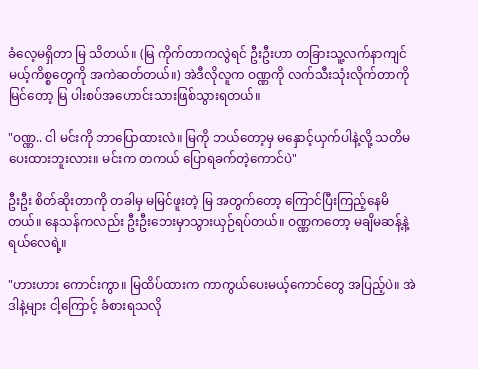ခံလေ့မရှိတာ မြ သိတယ်။ (မြ ကိုက်တာကလွဲရင် ဦးဦးဟာ တခြားသူ့လက်နာကျင်မယ့်ကိစ္စတွေကို အကဲဆတ်တယ်။) အဲဒီလိုလူက ဝဏ္ဏကို လက်သီးသုံးလိုက်တာကိုမြင်တော့ မြ ပါးစပ်အဟောင်းသားဖြစ်သွားရတယ်။

"ဝဏ္ဏ.. ငါ မင်းကို ဘာပြောထားလဲ။ မြကို ဘယ်တော့မှ မနှောင့်ယှက်ပါနဲ့လို့ သတိမပေးထားဘူးလား။ မင်းက တကယ် ပြောရခက်တဲ့ကောင်ပဲ"

ဦးဦး စိတ်ဆိုးတာကို တခါမှ မမြင်ဖူးတဲ့ မြ အတွက်တော့ ကြောင်ပြီးကြည့်နေမိတယ်။ နေသန်ကလည်း ဦးဦးဘေးမှာသွားယှဉ်ရပ်တယ်။ ဝဏ္ဏကတော့ မချိမဆန့်နဲ့ ရယ်လေရဲ့။

"ဟားဟား ကောင်းကွာ။ မြထိပ်ထားက ကာကွယ်ပေးမယ့်ကောင်တွေ အပြည့်ပဲ။ အဲဒါနဲ့များ ငါ့ကြောင့် ခံစားရသလို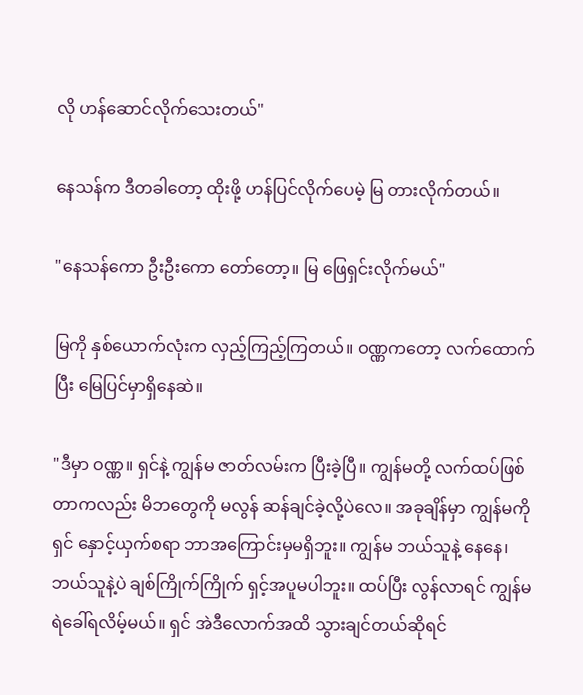လို ဟန်ဆောင်လိုက်သေးတယ်"

နေသန်က ဒီတခါတော့ ထိုးဖို့ ဟန်ပြင်လိုက်ပေမဲ့ မြ တားလိုက်တယ်။

"နေသန်ကော ဦးဦးကော တော်တော့။ မြ ဖြေရှင်းလိုက်မယ်"

မြကို နှစ်ယောက်လုံးက လှည့်ကြည့်ကြတယ်။ ဝဏ္ဏကတော့ လက်ထောက်ပြီး မြေပြင်မှာရှိနေဆဲ။

"ဒီမှာ ဝဏ္ဏ။ ရှင်နဲ့ ကျွန်မ ဇာတ်လမ်းက ပြီးခဲ့ပြီ။ ကျွန်မတို့ လက်ထပ်ဖြစ်တာကလည်း မိဘတွေကို မလွန် ဆန်ချင်ခဲ့လို့ပဲလေ။ အခုချိန်မှာ ကျွန်မကို ရှင် နှောင့်ယှက်စရာ ဘာအကြောင်းမှမရှိဘူး။ ကျွန်မ ဘယ်သူနဲ့ နေနေ၊ ဘယ်သူနဲ့ပဲ ချစ်ကြိုက်ကြိုက် ရှင့်အပူမပါဘူး။ ထပ်ပြီး လွန်လာရင် ကျွန်မ ရဲခေါ်ရလိမ့်မယ်။ ရှင် အဲဒီလောက်အထိ သွားချင်တယ်ဆိုရင်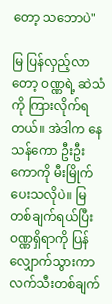တော့ သဘောပဲ"

မြ ပြန်လှည့်လာတော့ ဝဏ္ဏရဲ့ ဆဲသံကို ကြားလိုက်ရတယ်။ အဲဒါက နေသန်ကော ဦးဦးကောကို မီးမြိုက် ပေးသလိုပဲ။ မြ တစ်ချက်ရယ်ပြီး ဝဏ္ဏရှိရာကို ပြန်လျှောက်သွားကာ လက်သီးတစ်ချက်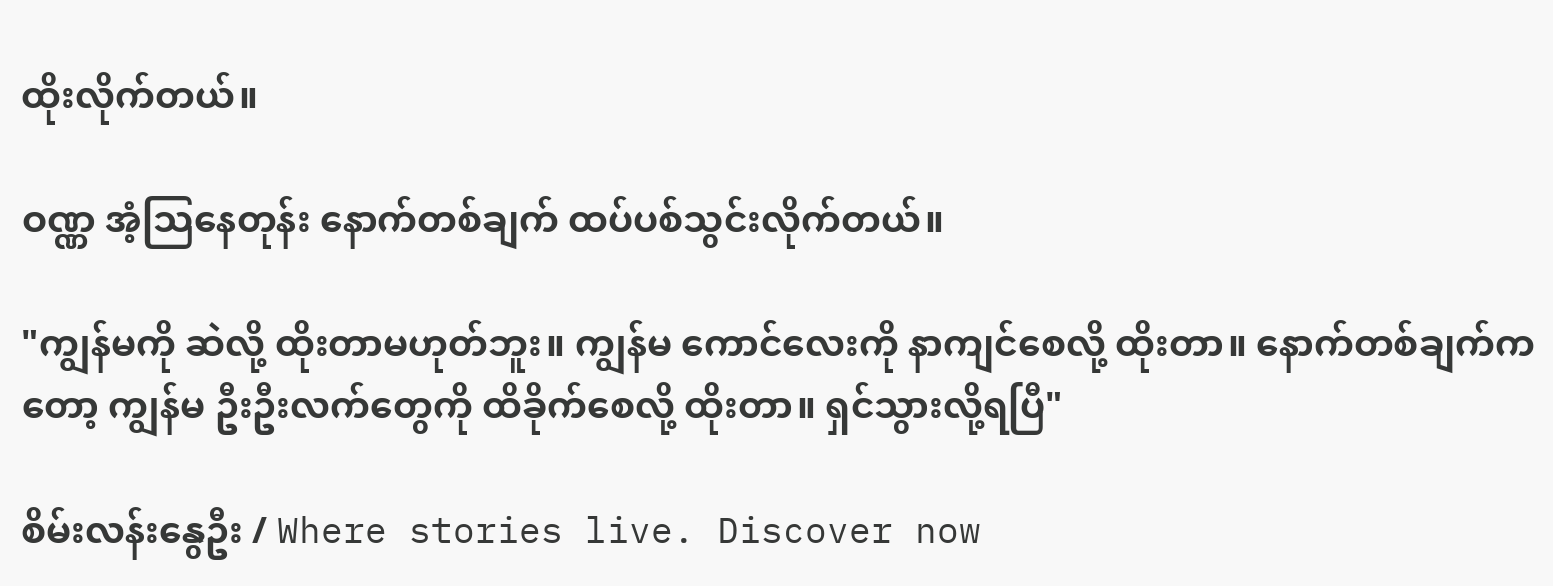ထိုးလိုက်တယ်။

ဝဏ္ဏ အံ့သြနေတုန်း နောက်တစ်ချက် ထပ်ပစ်သွင်းလိုက်တယ်။

"ကျွန်မကို ဆဲလို့ ထိုးတာမဟုတ်ဘူး။ ကျွန်မ ကောင်လေးကို နာကျင်စေလို့ ထိုးတာ။ နောက်တစ်ချက်က တော့ ကျွန်မ ဦးဦးလက်တွေကို ထိခိုက်စေလို့ ထိုးတာ။ ရှင်သွားလို့ရပြီ"

စိမ်းလန်းနွေဦး / Where stories live. Discover now